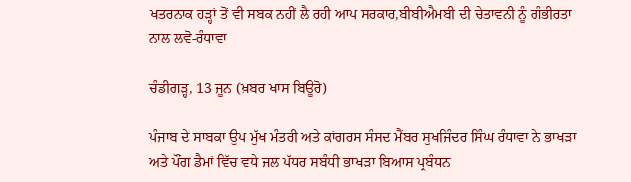ਖਤਰਨਾਕ ਹੜ੍ਹਾਂ ਤੋਂ ਵੀ ਸਬਕ ਨਹੀਂ ਲੈ ਰਹੀ ਆਪ ਸਰਕਾਰ,ਬੀਬੀਐਮਬੀ ਦੀ ਚੇਤਾਵਨੀ ਨੂੰ ਗੰਭੀਰਤਾ ਨਾਲ ਲਵੋ-ਰੰਧਾਵਾ

ਚੰਡੀਗੜ੍ਹ, 13 ਜੂਨ (ਖ਼ਬਰ ਖਾਸ ਬਿਊਰੋ)

ਪੰਜਾਬ ਦੇ ਸਾਬਕਾ ਉਪ ਮੁੱਖ ਮੰਤਰੀ ਅਤੇ ਕਾਂਗਰਸ ਸੰਸਦ ਮੈਂਬਰ ਸੁਖਜਿੰਦਰ ਸਿੰਘ ਰੰਧਾਵਾ ਨੇ ਭਾਖੜਾ ਅਤੇ ਪੌਂਗ ਡੈਮਾਂ ਵਿੱਚ ਵਧੇ ਜਲ ਪੱਧਰ ਸਬੰਧੀ ਭਾਖੜਾ ਬਿਆਸ ਪ੍ਰਬੰਧਨ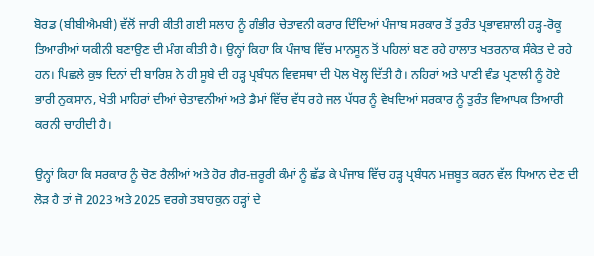ਬੋਰਡ (ਬੀਬੀਐਮਬੀ) ਵੱਲੋਂ ਜਾਰੀ ਕੀਤੀ ਗਈ ਸਲਾਹ ਨੂੰ ਗੰਭੀਰ ਚੇਤਾਵਨੀ ਕਰਾਰ ਦਿੰਦਿਆਂ ਪੰਜਾਬ ਸਰਕਾਰ ਤੋਂ ਤੁਰੰਤ ਪ੍ਰਭਾਵਸ਼ਾਲੀ ਹੜ੍ਹ-ਰੋਕੂ ਤਿਆਰੀਆਂ ਯਕੀਨੀ ਬਣਾਉਣ ਦੀ ਮੰਗ ਕੀਤੀ ਹੈ। ਉਨ੍ਹਾਂ ਕਿਹਾ ਕਿ ਪੰਜਾਬ ਵਿੱਚ ਮਾਨਸੂਨ ਤੋਂ ਪਹਿਲਾਂ ਬਣ ਰਹੇ ਹਾਲਾਤ ਖਤਰਨਾਕ ਸੰਕੇਤ ਦੇ ਰਹੇ ਹਨ। ਪਿਛਲੇ ਕੁਝ ਦਿਨਾਂ ਦੀ ਬਾਰਿਸ਼ ਨੇ ਹੀ ਸੂਬੇ ਦੀ ਹੜ੍ਹ ਪ੍ਰਬੰਧਨ ਵਿਵਸਥਾ ਦੀ ਪੋਲ ਖੋਲ੍ਹ ਦਿੱਤੀ ਹੈ। ਨਹਿਰਾਂ ਅਤੇ ਪਾਣੀ ਵੰਡ ਪ੍ਰਣਾਲੀ ਨੂੰ ਹੋਏ ਭਾਰੀ ਨੁਕਸਾਨ, ਖੇਤੀ ਮਾਹਿਰਾਂ ਦੀਆਂ ਚੇਤਾਵਨੀਆਂ ਅਤੇ ਡੈਮਾਂ ਵਿੱਚ ਵੱਧ ਰਹੇ ਜਲ ਪੱਧਰ ਨੂੰ ਵੇਖਦਿਆਂ ਸਰਕਾਰ ਨੂੰ ਤੁਰੰਤ ਵਿਆਪਕ ਤਿਆਰੀ ਕਰਨੀ ਚਾਹੀਦੀ ਹੈ।

ਉਨ੍ਹਾਂ ਕਿਹਾ ਕਿ ਸਰਕਾਰ ਨੂੰ ਚੋਣ ਰੈਲੀਆਂ ਅਤੇ ਹੋਰ ਗੈਰ-ਜ਼ਰੂਰੀ ਕੰਮਾਂ ਨੂੰ ਛੱਡ ਕੇ ਪੰਜਾਬ ਵਿੱਚ ਹੜ੍ਹ ਪ੍ਰਬੰਧਨ ਮਜ਼ਬੂਤ ਕਰਨ ਵੱਲ ਧਿਆਨ ਦੇਣ ਦੀ ਲੋੜ ਹੈ ਤਾਂ ਜੋ 2023 ਅਤੇ 2025 ਵਰਗੇ ਤਬਾਹਕੁਨ ਹੜ੍ਹਾਂ ਦੇ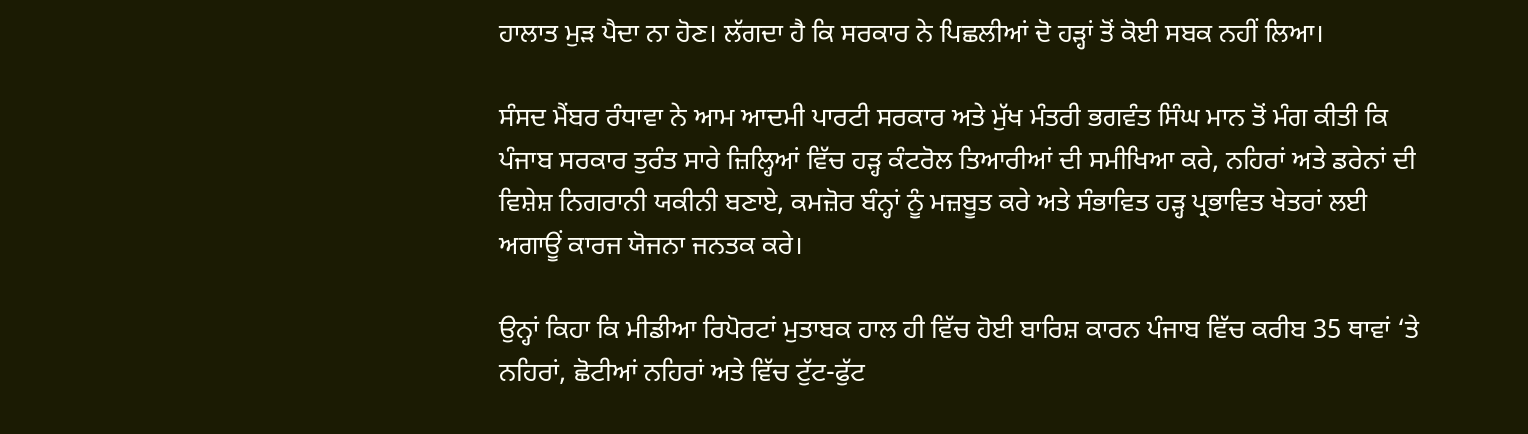ਹਾਲਾਤ ਮੁੜ ਪੈਦਾ ਨਾ ਹੋਣ। ਲੱਗਦਾ ਹੈ ਕਿ ਸਰਕਾਰ ਨੇ ਪਿਛਲੀਆਂ ਦੋ ਹੜ੍ਹਾਂ ਤੋਂ ਕੋਈ ਸਬਕ ਨਹੀਂ ਲਿਆ।

ਸੰਸਦ ਮੈਂਬਰ ਰੰਧਾਵਾ ਨੇ ਆਮ ਆਦਮੀ ਪਾਰਟੀ ਸਰਕਾਰ ਅਤੇ ਮੁੱਖ ਮੰਤਰੀ ਭਗਵੰਤ ਸਿੰਘ ਮਾਨ ਤੋਂ ਮੰਗ ਕੀਤੀ ਕਿ ਪੰਜਾਬ ਸਰਕਾਰ ਤੁਰੰਤ ਸਾਰੇ ਜ਼ਿਲ੍ਹਿਆਂ ਵਿੱਚ ਹੜ੍ਹ ਕੰਟਰੋਲ ਤਿਆਰੀਆਂ ਦੀ ਸਮੀਖਿਆ ਕਰੇ, ਨਹਿਰਾਂ ਅਤੇ ਡਰੇਨਾਂ ਦੀ ਵਿਸ਼ੇਸ਼ ਨਿਗਰਾਨੀ ਯਕੀਨੀ ਬਣਾਏ, ਕਮਜ਼ੋਰ ਬੰਨ੍ਹਾਂ ਨੂੰ ਮਜ਼ਬੂਤ ਕਰੇ ਅਤੇ ਸੰਭਾਵਿਤ ਹੜ੍ਹ ਪ੍ਰਭਾਵਿਤ ਖੇਤਰਾਂ ਲਈ ਅਗਾਊਂ ਕਾਰਜ ਯੋਜਨਾ ਜਨਤਕ ਕਰੇ।

ਉਨ੍ਹਾਂ ਕਿਹਾ ਕਿ ਮੀਡੀਆ ਰਿਪੋਰਟਾਂ ਮੁਤਾਬਕ ਹਾਲ ਹੀ ਵਿੱਚ ਹੋਈ ਬਾਰਿਸ਼ ਕਾਰਨ ਪੰਜਾਬ ਵਿੱਚ ਕਰੀਬ 35 ਥਾਵਾਂ ‘ਤੇ ਨਹਿਰਾਂ, ਛੋਟੀਆਂ ਨਹਿਰਾਂ ਅਤੇ ਵਿੱਚ ਟੁੱਟ-ਫੁੱਟ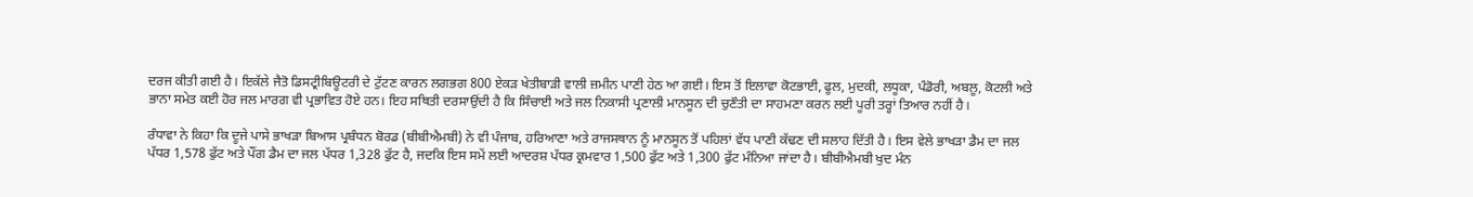ਦਰਜ ਕੀਤੀ ਗਈ ਹੈ। ਇਕੱਲੇ ਜੈਤੋ ਡਿਸਟ੍ਰੀਬਿਊਟਰੀ ਦੇ ਟੁੱਟਣ ਕਾਰਨ ਲਗਭਗ 800 ਏਕੜ ਖੇਤੀਬਾੜੀ ਵਾਲੀ ਜ਼ਮੀਨ ਪਾਣੀ ਹੇਠ ਆ ਗਈ। ਇਸ ਤੋਂ ਇਲਾਵਾ ਕੋਟਭਾਈ, ਫੂਲ, ਮੁਦਕੀ, ਲਧੂਕਾ, ਪੰਡੋਰੀ, ਅਬਲੂ, ਕੋਟਲੀ ਅਤੇ ਭਾਨਾ ਸਮੇਤ ਕਈ ਹੋਰ ਜਲ ਮਾਰਗ ਵੀ ਪ੍ਰਭਾਵਿਤ ਹੋਏ ਹਨ। ਇਹ ਸਥਿਤੀ ਦਰਸਾਉਂਦੀ ਹੈ ਕਿ ਸਿੰਚਾਈ ਅਤੇ ਜਲ ਨਿਕਾਸੀ ਪ੍ਰਣਾਲੀ ਮਾਨਸੂਨ ਦੀ ਚੁਣੌਤੀ ਦਾ ਸਾਹਮਣਾ ਕਰਨ ਲਈ ਪੂਰੀ ਤਰ੍ਹਾਂ ਤਿਆਰ ਨਹੀਂ ਹੈ।

ਰੰਧਾਵਾ ਨੇ ਕਿਹਾ ਕਿ ਦੂਜੇ ਪਾਸੇ ਭਾਖੜਾ ਬਿਆਸ ਪ੍ਰਬੰਧਨ ਬੋਰਡ (ਬੀਬੀਐਮਬੀ) ਨੇ ਵੀ ਪੰਜਾਬ, ਹਰਿਆਣਾ ਅਤੇ ਰਾਜਸਥਾਨ ਨੂੰ ਮਾਨਸੂਨ ਤੋਂ ਪਹਿਲਾਂ ਵੱਧ ਪਾਣੀ ਕੱਢਣ ਦੀ ਸਲਾਹ ਦਿੱਤੀ ਹੈ। ਇਸ ਵੇਲੇ ਭਾਖੜਾ ਡੈਮ ਦਾ ਜਲ ਪੱਧਰ 1,578 ਫੁੱਟ ਅਤੇ ਪੌਂਗ ਡੈਮ ਦਾ ਜਲ ਪੱਧਰ 1,328 ਫੁੱਟ ਹੈ, ਜਦਕਿ ਇਸ ਸਮੇਂ ਲਈ ਆਦਰਸ਼ ਪੱਧਰ ਕ੍ਰਮਵਾਰ 1,500 ਫੁੱਟ ਅਤੇ 1,300 ਫੁੱਟ ਮੰਨਿਆ ਜਾਂਦਾ ਹੈ। ਬੀਬੀਐਮਬੀ ਖੁਦ ਮੰਨ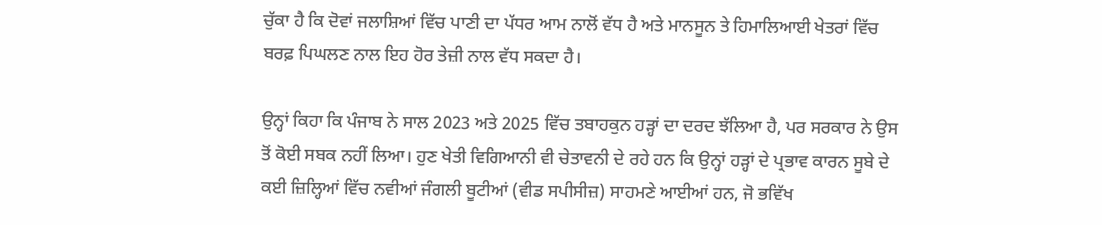ਚੁੱਕਾ ਹੈ ਕਿ ਦੋਵਾਂ ਜਲਾਸ਼ਿਆਂ ਵਿੱਚ ਪਾਣੀ ਦਾ ਪੱਧਰ ਆਮ ਨਾਲੋਂ ਵੱਧ ਹੈ ਅਤੇ ਮਾਨਸੂਨ ਤੇ ਹਿਮਾਲਿਆਈ ਖੇਤਰਾਂ ਵਿੱਚ ਬਰਫ਼ ਪਿਘਲਣ ਨਾਲ ਇਹ ਹੋਰ ਤੇਜ਼ੀ ਨਾਲ ਵੱਧ ਸਕਦਾ ਹੈ।

ਉਨ੍ਹਾਂ ਕਿਹਾ ਕਿ ਪੰਜਾਬ ਨੇ ਸਾਲ 2023 ਅਤੇ 2025 ਵਿੱਚ ਤਬਾਹਕੁਨ ਹੜ੍ਹਾਂ ਦਾ ਦਰਦ ਝੱਲਿਆ ਹੈ, ਪਰ ਸਰਕਾਰ ਨੇ ਉਸ ਤੋਂ ਕੋਈ ਸਬਕ ਨਹੀਂ ਲਿਆ। ਹੁਣ ਖੇਤੀ ਵਿਗਿਆਨੀ ਵੀ ਚੇਤਾਵਨੀ ਦੇ ਰਹੇ ਹਨ ਕਿ ਉਨ੍ਹਾਂ ਹੜ੍ਹਾਂ ਦੇ ਪ੍ਰਭਾਵ ਕਾਰਨ ਸੂਬੇ ਦੇ ਕਈ ਜ਼ਿਲ੍ਹਿਆਂ ਵਿੱਚ ਨਵੀਆਂ ਜੰਗਲੀ ਬੂਟੀਆਂ (ਵੀਡ ਸਪੀਸੀਜ਼) ਸਾਹਮਣੇ ਆਈਆਂ ਹਨ, ਜੋ ਭਵਿੱਖ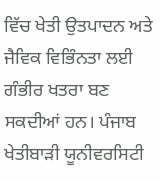ਵਿੱਚ ਖੇਤੀ ਉਤਪਾਦਨ ਅਤੇ ਜੈਵਿਕ ਵਿਭਿੰਨਤਾ ਲਈ ਗੰਭੀਰ ਖਤਰਾ ਬਣ ਸਕਦੀਆਂ ਹਨ। ਪੰਜਾਬ ਖੇਤੀਬਾੜੀ ਯੂਨੀਵਰਸਿਟੀ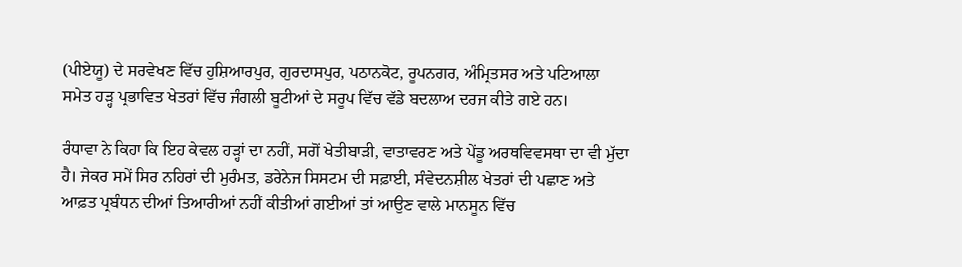(ਪੀਏਯੂ) ਦੇ ਸਰਵੇਖਣ ਵਿੱਚ ਹੁਸ਼ਿਆਰਪੁਰ, ਗੁਰਦਾਸਪੁਰ, ਪਠਾਨਕੋਟ, ਰੂਪਨਗਰ, ਅੰਮ੍ਰਿਤਸਰ ਅਤੇ ਪਟਿਆਲਾ ਸਮੇਤ ਹੜ੍ਹ ਪ੍ਰਭਾਵਿਤ ਖੇਤਰਾਂ ਵਿੱਚ ਜੰਗਲੀ ਬੂਟੀਆਂ ਦੇ ਸਰੂਪ ਵਿੱਚ ਵੱਡੇ ਬਦਲਾਅ ਦਰਜ ਕੀਤੇ ਗਏ ਹਨ।

ਰੰਧਾਵਾ ਨੇ ਕਿਹਾ ਕਿ ਇਹ ਕੇਵਲ ਹੜ੍ਹਾਂ ਦਾ ਨਹੀਂ, ਸਗੋਂ ਖੇਤੀਬਾੜੀ, ਵਾਤਾਵਰਣ ਅਤੇ ਪੇਂਡੂ ਅਰਥਵਿਵਸਥਾ ਦਾ ਵੀ ਮੁੱਦਾ ਹੈ। ਜੇਕਰ ਸਮੇਂ ਸਿਰ ਨਹਿਰਾਂ ਦੀ ਮੁਰੰਮਤ, ਡਰੇਨੇਜ ਸਿਸਟਮ ਦੀ ਸਫ਼ਾਈ, ਸੰਵੇਦਨਸ਼ੀਲ ਖੇਤਰਾਂ ਦੀ ਪਛਾਣ ਅਤੇ ਆਫ਼ਤ ਪ੍ਰਬੰਧਨ ਦੀਆਂ ਤਿਆਰੀਆਂ ਨਹੀਂ ਕੀਤੀਆਂ ਗਈਆਂ ਤਾਂ ਆਉਣ ਵਾਲੇ ਮਾਨਸੂਨ ਵਿੱਚ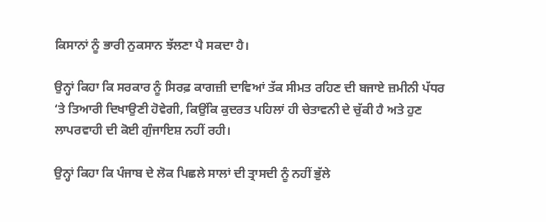ਕਿਸਾਨਾਂ ਨੂੰ ਭਾਰੀ ਨੁਕਸਾਨ ਝੱਲਣਾ ਪੈ ਸਕਦਾ ਹੈ।

ਉਨ੍ਹਾਂ ਕਿਹਾ ਕਿ ਸਰਕਾਰ ਨੂੰ ਸਿਰਫ਼ ਕਾਗਜ਼ੀ ਦਾਵਿਆਂ ਤੱਕ ਸੀਮਤ ਰਹਿਣ ਦੀ ਬਜਾਏ ਜ਼ਮੀਨੀ ਪੱਧਰ ‘ਤੇ ਤਿਆਰੀ ਦਿਖਾਉਣੀ ਹੋਵੇਗੀ, ਕਿਉਂਕਿ ਕੁਦਰਤ ਪਹਿਲਾਂ ਹੀ ਚੇਤਾਵਨੀ ਦੇ ਚੁੱਕੀ ਹੈ ਅਤੇ ਹੁਣ ਲਾਪਰਵਾਹੀ ਦੀ ਕੋਈ ਗੁੰਜਾਇਸ਼ ਨਹੀਂ ਰਹੀ।

ਉਨ੍ਹਾਂ ਕਿਹਾ ਕਿ ਪੰਜਾਬ ਦੇ ਲੋਕ ਪਿਛਲੇ ਸਾਲਾਂ ਦੀ ਤ੍ਰਾਸਦੀ ਨੂੰ ਨਹੀਂ ਭੁੱਲੇ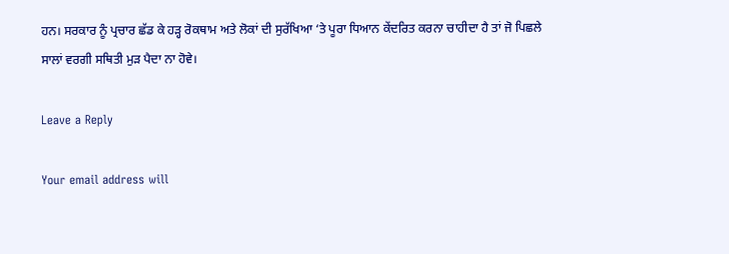ਹਨ। ਸਰਕਾਰ ਨੂੰ ਪ੍ਰਚਾਰ ਛੱਡ ਕੇ ਹੜ੍ਹ ਰੋਕਥਾਮ ਅਤੇ ਲੋਕਾਂ ਦੀ ਸੁਰੱਖਿਆ ‘ਤੇ ਪੂਰਾ ਧਿਆਨ ਕੇਂਦਰਿਤ ਕਰਨਾ ਚਾਹੀਦਾ ਹੈ ਤਾਂ ਜੋ ਪਿਛਲੇ ਸਾਲਾਂ ਵਰਗੀ ਸਥਿਤੀ ਮੁੜ ਪੈਦਾ ਨਾ ਹੋਵੇ।

Leave a Reply

Your email address will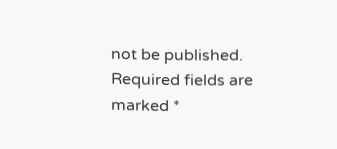not be published. Required fields are marked *